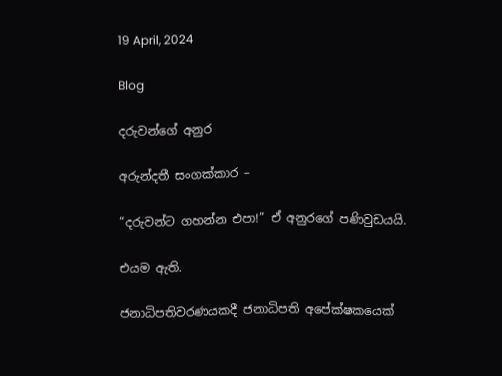19 April, 2024

Blog

දරුවන්ගේ අනුර

අරුන්දතී සංගක්කාර –

“දරුවන්ට ගහන්න එපා!” ඒ අනුරගේ පණිවුඩයයි.

එයම ඇති.

ජනාධිපතිවරණයකදී ජනාධිපති අපේක්ෂකයෙක්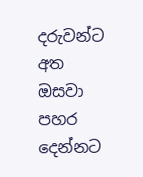දරුවන්ට අත ඔසවා පහර දෙන්නට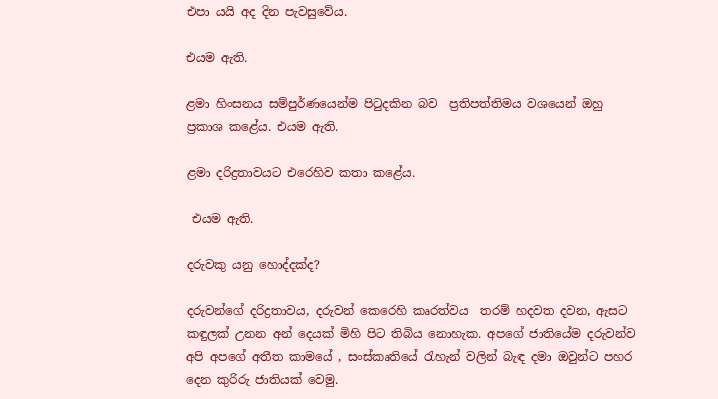එපා යයි අද දින පැවසුවේය.

එයම ඇති.

ළමා හිංසනය සම්පුර්ණයෙන්ම පිටුදකින බව  ප්‍රතිපත්තිමය වශයෙන් ඔහු ප්‍රකාශ කළේය. එයම ඇති.

ළමා දරිද්‍රතාවයට එරෙහිව කතා කළේය.

 එයම ඇති.

දරුවකු යනු හොද්දක්ද?

දරුවන්ගේ දරිද්‍රතාවය, දරුවන් කෙරෙහි කෘරත්වය  තරම් හදවත දවන, ඇසට කඳුලක් උනන අන් දෙයක් මිහි පිට තිබිය නොහැක. අපගේ ජාතියේම දරුවන්ව අපි අපගේ අතීත කාමයේ , සංස්කෘතියේ රැහැන් වලින් බැඳ දමා ඔවුන්ට පහර දෙන කුරිරු ජාතියක් වෙමු.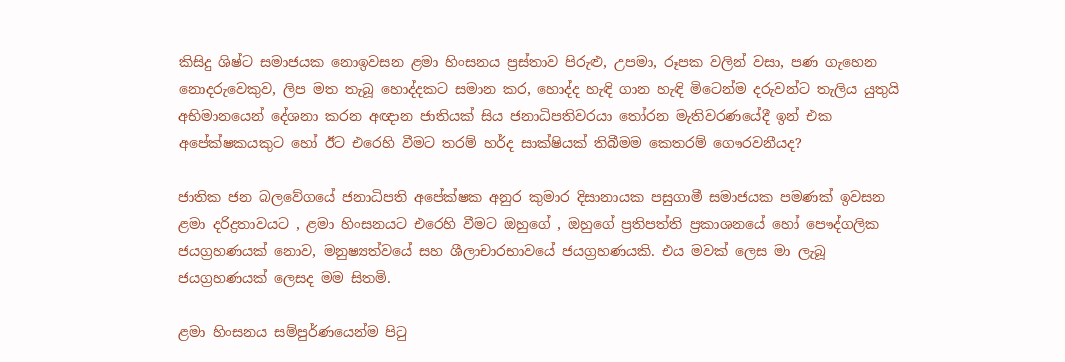කිසිදු ශිෂ්ට සමාජයක නොඉවසන ළමා හිංසනය ප්‍රස්තාව පිරුළු, උපමා, රූපක වලින් වසා, පණ ගැහෙන නොදරුවෙකුව, ලිප මත තැබූ හොද්දකට සමාන කර, හොද්ද හැඳි ගාන හැඳි මිටෙන්ම දරුවන්ට තැලිය යුතුයි අභිමානයෙන් දේශනා කරන අඥාන ජාතියක් සිය ජනාධිපතිවරයා තෝරන මැතිවරණයේදී ඉන් එක අපේක්ෂකයකුට හෝ ඊට එරෙහි වීමට තරම් හර්ද සාක්ෂියක් තිබීමම කෙතරම් ගෞරවනීයද?

ජාතික ජන බලවේගයේ ජනාධිපති අපේක්ෂක අනුර කුමාර දිසානායක පසුගාමී සමාජයක පමණක් ඉවසන ළමා දරිද්‍රතාවයට , ළමා හිංසනයට එරෙහි වීමට ඔහුගේ , ඔහුගේ ප්‍රතිපත්ති ප්‍රකාශනයේ හෝ පෞද්ගලික ජයග්‍රහණයක් නොව, මනුෂ්‍යත්වයේ සහ ශීලාචාරභාවයේ ජයග්‍රහණයකි. එය මවක් ලෙස මා ලැබූ ජයග්‍රහණයක් ලෙසද මම සිතමි.

ළමා හිංසනය සම්පුර්ණයෙන්ම පිටු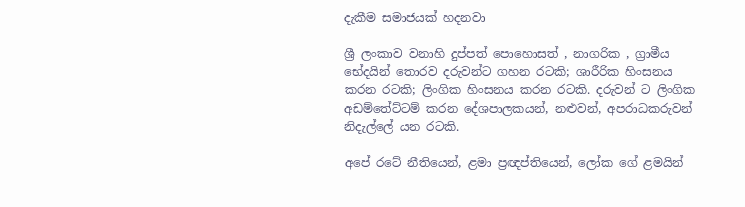දැකීම සමාජයක් හදනවා

ශ්‍රී ලංකාව වනාහි දුප්පත් පොහොසත් , නාගරික , ග්‍රාමීය භේදයින් තොරව දරුවන්ට ගහන රටකි; ශාරීරික හිංසනය කරන රටකි; ලිංගික හිංසනය කරන රටකි. දරුවන් ට ලිංගික අඩම්තේට්ටම් කරන දේශපාලකයන්, නළුවන්, අපරාධකරුවන් නිදැල්ලේ යන රටකි.

අපේ රටේ නීතියෙන්, ළමා ප්‍රඥප්තියෙන්, ලෝක ගේ ළමයින්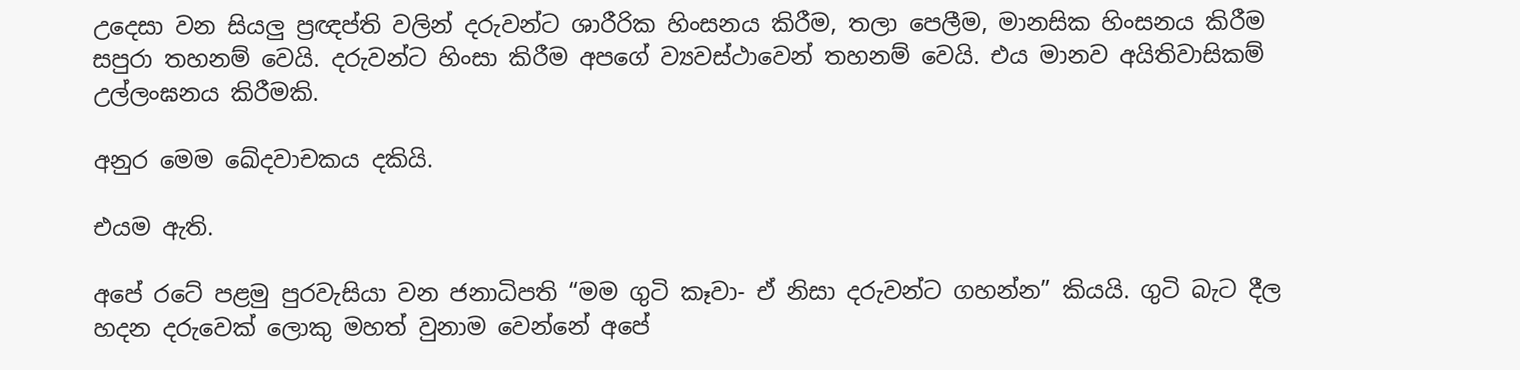උදෙසා වන සියලු ප්‍රඥප්ති වලින් දරුවන්ට ශාරීරික හිංසනය කිරීම, තලා පෙලීම, මානසික හිංසනය කිරීම සපුරා තහනම් වෙයි. දරුවන්ට හිංසා කිරීම අපගේ ව්‍යවස්ථාවෙන් තහනම් වෙයි. එය මානව අයිතිවාසිකම් උල්ලංඝනය කිරීමකි.

අනුර මෙම ඛේදවාචකය දකියි.

එයම ඇති.

අපේ රටේ පළමු පුරවැසියා වන ජනාධිපති “මම ගුටි කෑවා- ඒ නිසා දරුවන්ට ගහන්න” කියයි. ගුටි බැට දීල හදන දරුවෙක් ලොකු මහත් වුනාම වෙන්නේ අපේ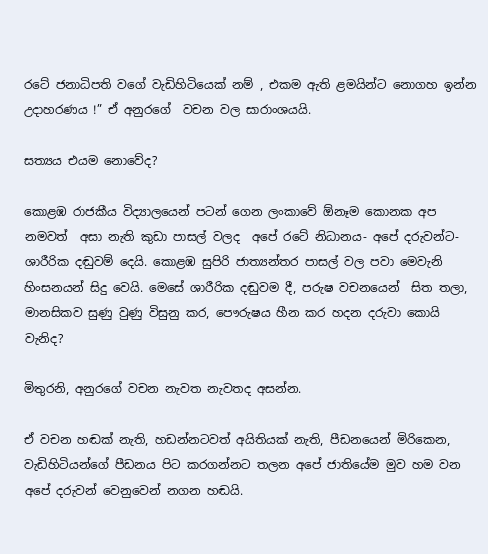රටේ ජනාධිපති වගේ වැඩිහිටියෙක් නම් , එකම ඇති ළමයින්ට නොගහ ඉන්න උදාහරණය !” ඒ අනුරගේ  වචන වල සාරාංශයයි.

සත්‍යය එයම නොවේද?

කොළඹ රාජකීය විද්‍යාලයෙන් පටන් ගෙන ලංකාවේ ඕනෑම කොනක අප නමවත්  අසා නැති කුඩා පාසල් වලද  අපේ රටේ නිධානය- අපේ දරුවන්ට- ශාරීරික දඬුවම් දෙයි. කොළඹ සුපිරි ජාත්‍යන්තර පාසල් වල පවා මෙවැනි හිංසනයන් සිදු වෙයි. මෙසේ ශාරීරික දඬුවම දී, පරුෂ වචනයෙන්  සිත තලා, මානසිකව සුණු වුණු විසුනු කර, පෞරුෂය හීන කර හදන දරුවා කොයි වැනිද?

මිතුරනි, අනුරගේ වචන නැවත නැවතද අසන්න.

ඒ වචන හඬක් නැති, හඩන්නටවත් අයිතියක් නැති, පීඩනයෙන් මිරිකෙන, වැඩිහිටියන්ගේ පීඩනය පිට කරගන්නට තලන අපේ ජාතියේම මුව හම වන අපේ දරුවන් වෙනුවෙන් නගන හඬයි.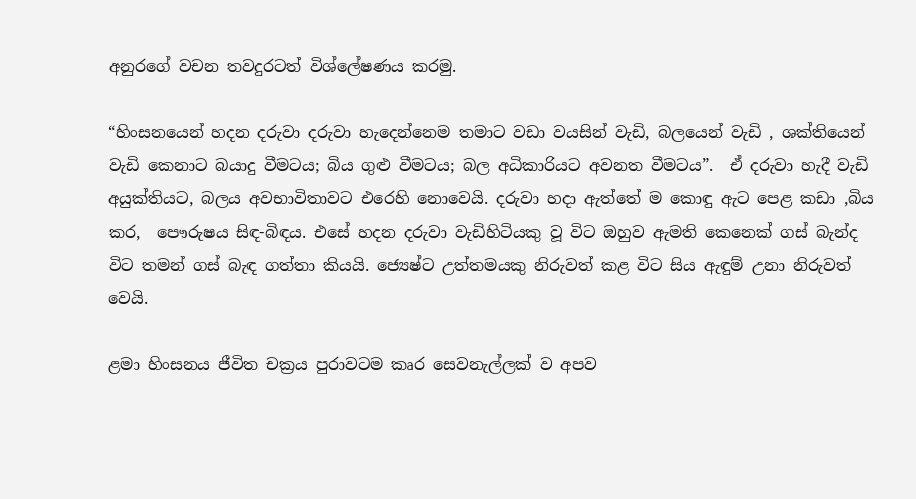අනුරගේ වචන තවදුරටත් විශ්ලේෂණය කරමු.

“හිංසනයෙන් හදන දරුවා දරුවා හැදෙන්නෙම තමාට වඩා වයසින් වැඩි, බලයෙන් වැඩි , ශක්තියෙන් වැඩි කෙනාට බයාදු වීමටය; බිය ගුළු වීමටය; බල අධිකාරියට අවනත වීමටය”.  ඒ දරුවා හැදී වැඩි  අයුක්තියට, බලය අවභාවිතාවට එරෙහි නොවෙයි. දරුවා හදා ඇත්තේ ම කොඳු ඇට පෙළ කඩා ,බිය කර,  පෞරුෂය සිඳ-බිඳය. එසේ හදන දරුවා වැඩිහිටියකු වූ විට ඔහුව ඇමති කෙනෙක් ගස් බැන්ද විට තමන් ගස් බැඳ ගත්තා කියයි. ජ්‍යෙෂ්ට උත්තමයකු නිරුවත් කළ විට සිය ඇඳුම් උනා නිරුවත් වෙයි.

ළමා හිංසනය ජීවිත චක්‍රය පුරාවටම කෘර සෙවනැල්ලක් ව අපව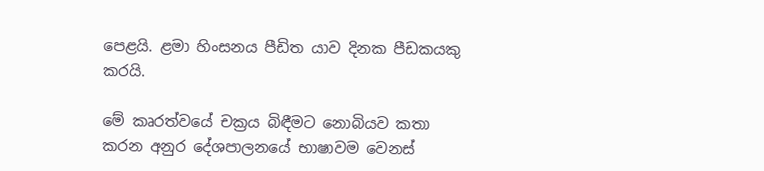පෙළයි. ළමා හිංසනය පීඩිත යාව දිනක පීඩකයකු කරයි.

මේ කෘරත්වයේ චක්‍රය බිඳීමට නොබියව කතා කරන අනුර දේශපාලනයේ භාෂාවම වෙනස්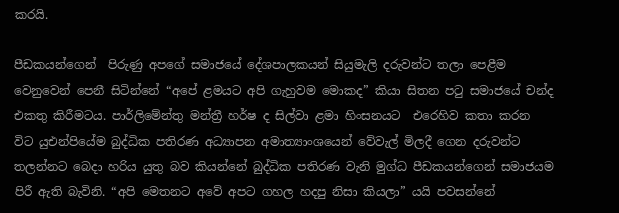කරයි.

පීඩකයන්ගෙන්  පිරුණු අපගේ සමාජයේ දේශපාලකයන් සියුමැලි දරුවන්ට තලා පෙළීම වෙනුවෙන් පෙනී සිටින්නේ “අපේ ළමයට අපි ගැහුවම මොකද” කියා සිතන පටු සමාජයේ චන්ද එකතු කිරීමටය. පාර්ලිමේන්තු මන්ත්‍රී හර්ෂ ද සිල්වා ළමා හිංසනයට  එරෙහිව කතා කරන විට යුඑන්පියේම බුද්ධික පතිරණ අධ්‍යාපන අමාත්‍යාංශයෙන් වේවැල් මිලදී ගෙන දරුවන්ට තලන්නට බෙදා හරිය යුතු බව කියන්නේ බුද්ධික පතිරණ වැනි මුග්ධ පීඩකයන්ගෙන් සමාජයම පිරී ඇති බැවිනි. “අපි මෙතනට අවේ අපට ගහල හදපු නිසා කියලා” යයි පවසන්නේ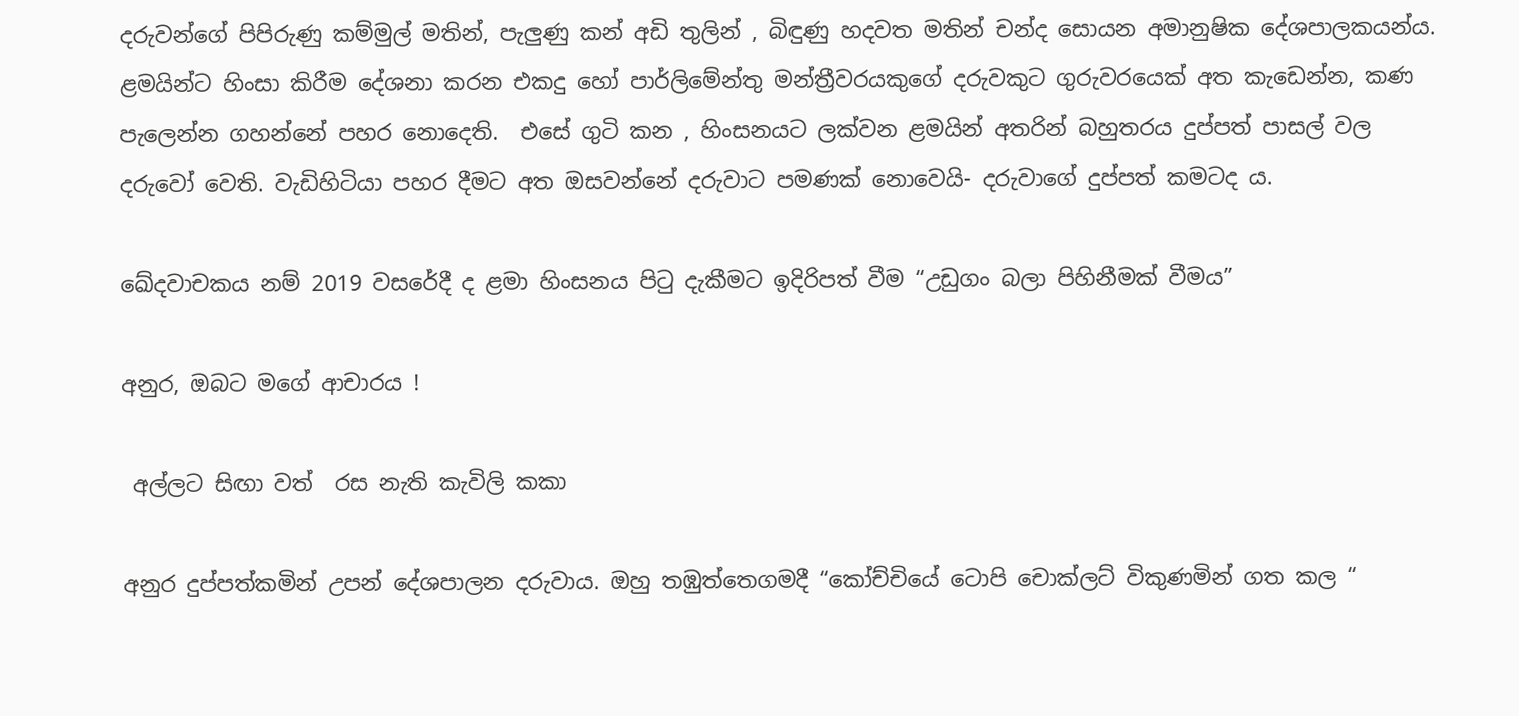දරුවන්ගේ පිපිරුණු කම්මුල් මතින්, පැලුණු කන් අඩි තුලින් , බිඳුණු හදවත මතින් චන්ද සොයන අමානුෂික දේශපාලකයන්ය. ළමයින්ට හිංසා කිරීම දේශනා කරන එකදු හෝ පාර්ලිමේන්තු මන්ත්‍රීවරයකුගේ දරුවකුට ගුරුවරයෙක් අත කැඩෙන්න, කණ පැලෙන්න ගහන්නේ පහර නොදෙති.  එසේ ගුටි කන , හිංසනයට ලක්වන ළමයින් අතරින් බහුතරය දුප්පත් පාසල් වල දරුවෝ වෙති. වැඩිහිටියා පහර දීමට අත ඔසවන්නේ දරුවාට පමණක් නොවෙයි- දරුවාගේ දුප්පත් කමටද ය.

ඛේදවාචකය නම් 2019 වසරේදී ද ළමා හිංසනය පිටු දැකීමට ඉදිරිපත් වීම “උඩුගං බලා පිහිනීමක් වීමය”

අනුර, ඔබට මගේ ආචාරය !

 අල්ලට සිඟා වත්  රස නැති කැවිලි කකා

අනුර දුප්පත්කමින් උපන් දේශපාලන දරුවාය. ඔහු තඹුත්තෙගමදී “කෝච්චියේ ටොපි චොක්ලට් විකුණමින් ගත කල “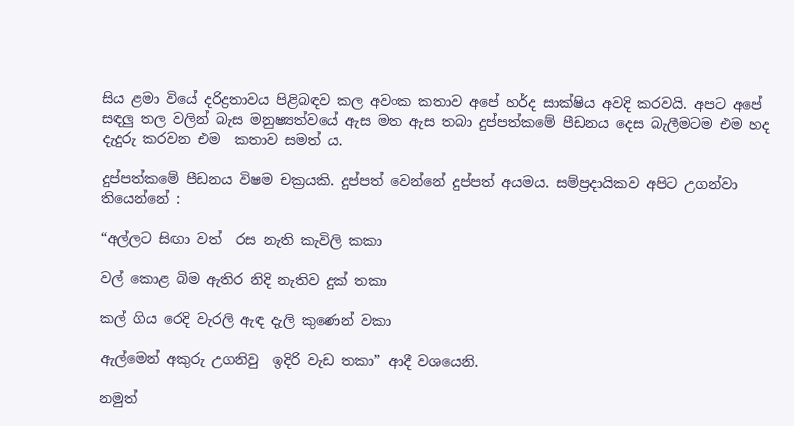සිය ළමා වියේ දරිද්‍රතාවය පිළිබඳව කල අවංක කතාව අපේ හර්ද සාක්ෂිය අවදි කරවයි. අපට අපේ සඳලු තල වලින් බැස මනුෂ්‍යත්වයේ ඇස මත ඇස තබා දුප්පත්කමේ පීඩනය දෙස බැලීමටම එම හද දැදුරු කරවන එම  කතාව සමත් ය.

දුප්පත්කමේ පීඩනය විෂම චක්‍රයකි. දුප්පත් වෙන්නේ දුප්පත් අයමය. සම්ප්‍රදායිකව අපිට උගන්වා තියෙන්නේ :

“අල්ලට සිඟා වත්  රස නැති කැවිලි කකා

වල් කොළ බිම ඇතිර නිදි නැතිව දුක් තකා

කල් ගිය රෙදි වැරලි ඇඳ දැලි කුණෙන් වකා

ඇල්මෙන් අකුරු උගනිවු  ඉදිරි වැඩ තකා” ආදී වශයෙනි.

නමුත්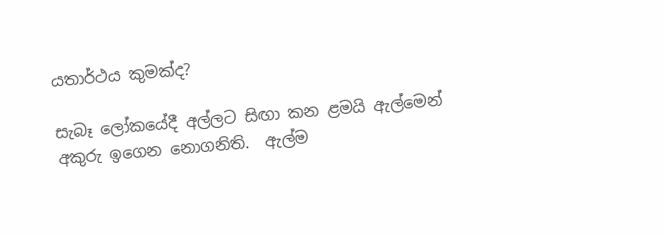යතාර්ථය කුමක්ද?

සැබෑ ලෝකයේදී අල්ලට සිඟා කන ළමයි ඇල්මෙන් අකුරු ඉගෙන නොගනිති.  ඇල්ම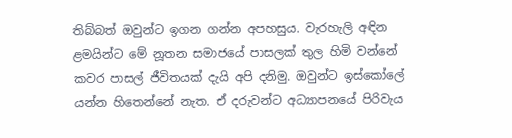තිබ්බත් ඔවුන්ට ඉගන ගන්න අපහසුය. වැරහැලි අඳින ළමයින්ට මේ නූතන සමාජයේ පාසලක් තුල හිමි වන්නේ කවර පාසල් ජීවිතයක් දැයි අපි දනිමු. ඔවුන්ට ඉස්කෝලේ යන්න හිතෙන්නේ නැත. ඒ දරුවන්ට අධ්‍යාපනයේ පිරිවැය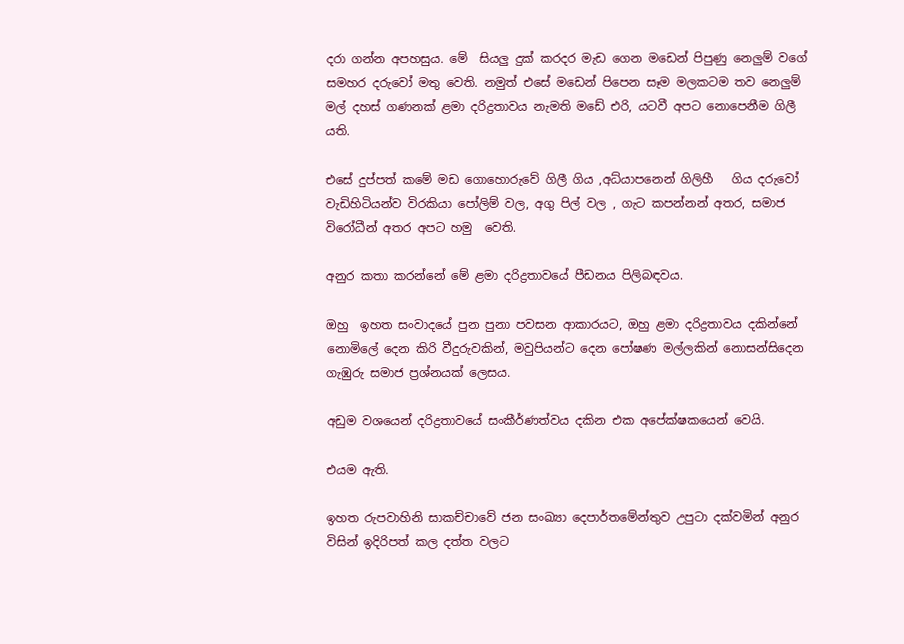දරා ගන්න අපහසුය. මේ  සියලු දුක් කරදර මැඩ ගෙන මඩෙන් පිපුණු නෙලුම් වගේ සමහර දරුවෝ මතු වෙති. නමුත් එසේ මඩෙන් පිපෙන සෑම මලකටම තව නෙලුම් මල් දහස් ගණනක් ළමා දරිද්‍රතාවය නැමති මඩේ එරි, යටවී අපට නොපෙනීම ගිලී යති.

එසේ දුප්පත් කමේ මඩ ගොහොරුවේ ගිලී ගිය ,අධ්යාපනෙන් ගිලිහී   ගිය දරුවෝ වැඩිහිටියන්ව විරකියා පෝලිම් වල, අගු පිල් වල , ගැට කපන්නන් අතර, සමාජ විරෝධීන් අතර අපට හමු  වෙති.

අනුර කතා කරන්නේ මේ ළමා දරිද්‍රතාවයේ පීඩනය පිලිබඳවය.

ඔහු  ඉහත සංවාදයේ පුන පුනා පවසන ආකාරයට, ඔහු ළමා දරිද්‍රතාවය දකින්නේ නොමිලේ දෙන කිරි වීදුරුවකින්, මවුපියන්ට දෙන පෝෂණ මල්ලකින් නොසන්සිදෙන ගැඹුරු සමාජ ප්‍රශ්නයක් ලෙසය.

අඩුම වශයෙන් දරිද්‍රතාවයේ සංකීර්ණත්වය දකින එක අපේක්ෂකයෙන් වෙයි.

එයම ඇති.

ඉහත රුපවාහිනි සාකච්චාවේ ජන සංඛ්‍යා දෙපාර්තමේන්තුව උපුටා දක්වමින් අනුර විසින් ඉදිරිපත් කල දත්ත වලට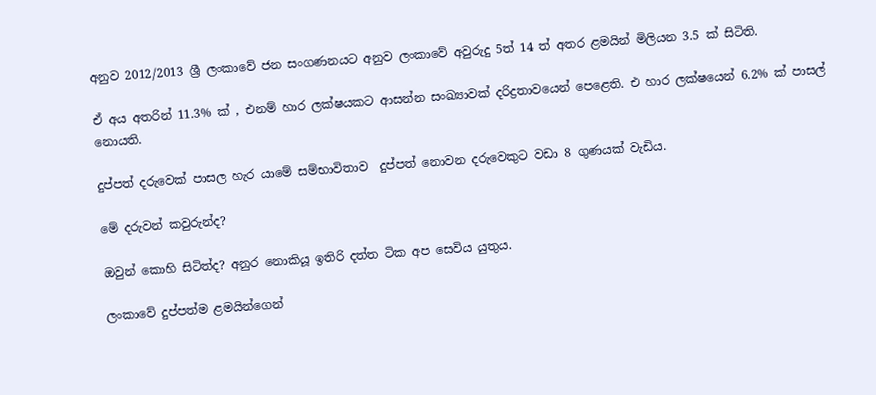අනුව 2012/2013 ශ්‍රී ලංකාවේ ජන සංගණනයට අනුව ලංකාවේ අවුරුදු 5ත් 14 ත් අතර ළමයින් මිලියන 3.5 ක් සිටිති.

ඒ අය අතරින් 11.3% ක් , එනම් හාර ලක්ෂයකට ආසන්න සංඛ්‍යාවක් දරිද්‍රතාවයෙන් පෙළෙති. එ හාර ලක්ෂයෙන් 6.2% ක් පාසල් නොයති.

දුප්පත් දරුවෙක් පාසල හැර යාමේ සම්භාවිතාව  දුප්පත් නොවන දරුවෙකුට වඩා 8 ගුණයක් වැඩිය.

මේ දරුවන් කවුරුන්ද?

ඔවුන් කොහි සිටිත්ද? අනුර නොකියූ ඉතිරි දත්ත ටික අප සෙවිය යුතුය.

ලංකාවේ දුප්පත්ම ළමයින්ගෙන්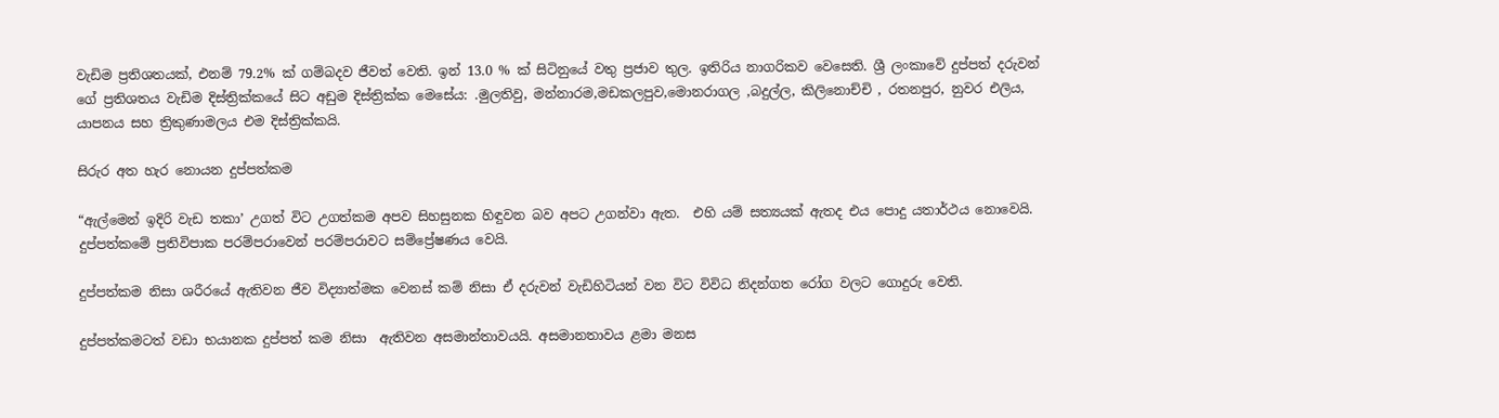වැඩිම ප්‍රතිශතයක්, එනම් 79.2% ක් ගම්බදව ජීවත් වෙති. ඉන් 13.0 % ක් සිටිනුයේ වතු ප්‍රජාව තුල. ඉතිරිය නාගරිකව වෙසෙති. ශ්‍රී ලංකාවේ දුප්පත් දරුවන් ගේ ප්‍රතිශතය වැඩිම දිස්ත්‍රික්කයේ සිට අඩුම දිස්ත්‍රික්ක මෙසේය: .මුලතිවු, මන්නාරම,මඩකලපුව,මොනරාගල ,බදුල්ල, කිලිනොච්චි , රතනපුර, නුවර එලිය, යාපනය සහ ත්‍රිකුණාමලය එම දිස්ත්‍රික්කයි.

සිරුර අත හැර නොයන දුප්පත්කම

“ඇල්මෙන් ඉදිරි වැඩ තකා’ උගත් විට උගත්කම අපව සිහසුනක හිඳුවන බව අපට උගන්වා ඇත.  එහි යම් සත්‍යයක් ඇතද එය පොදු යතාර්ථය නොවෙයි.  දුප්පත්කමේ ප්‍රතිවිපාක පරම්පරාවෙන් පරම්පරාවට සම්ප්‍රේෂණය වෙයි.

දුප්පත්කම නිසා ශරීරයේ ඇතිවන ජීව විද්‍යාත්මක වෙනස් කම් නිසා ඒ දරුවන් වැඩිහිටියන් වන විට විවිධ නිදන්ගත රෝග වලට ගොදුරු වෙති.

දුප්පත්කමටත් වඩා භයානක දුප්පත් කම නිසා  ඇතිවන අසමාන්තාවයයි. අසමානතාවය ළමා මනස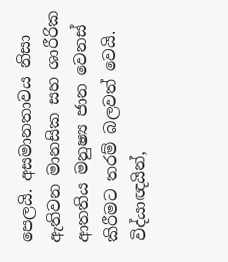පෙලයි. අසමානතාවය නිසා ඇතිවන මානසික සහ ශාරීරික ආතතිය මනුෂ්‍ය ජාන වෙනස් කිරීමට තරම් බලවත් වෙයි. විද්යාඥයින්,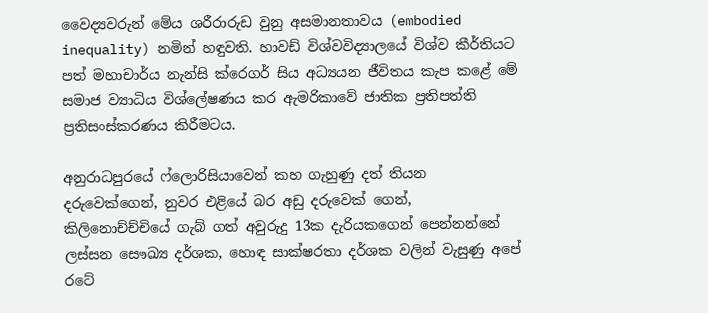වෛද්‍යවරුන් මේය ශරීරාරුඩ වුනු අසමානතාවය (embodied inequality) නමින් හඳුවති. හාවඩ් විශ්වවිද්‍යාලයේ විශ්ව කීර්තියට පත් මහාචාර්ය නැන්සි ක්රෙගර් සිය අධ්‍යයන ජීවිතය කැප කළේ මේ සමාජ ව්‍යාධිය විශ්ලේෂණය කර ඇමරිකාවේ ජාතික ප්‍රතිපත්ති ප්‍රතිසංස්කරණය කිරීමටය.

අනුරාධපුරයේ ෆ්ලොරිසියාවෙන් කහ ගැහුණු දත් තියන දරුවෙක්ගෙන්, නුවර එළියේ බර අඩු දරුවෙක් ගෙන්, කිලිනොච්ච්චියේ ගැබ් ගත් අවුරුදු 13ක දැරියකගෙන් පෙන්නන්නේ ලස්සන සෞඛ්‍ය දර්ශක, හොඳ සාක්ෂරතා දර්ශක වලින් වැසුණු අපේ රටේ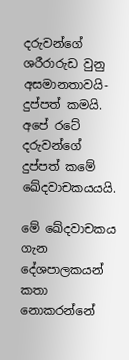දරුවන්ගේ ශරීරාරුඩ වුනු අසමානතාවයි- දුප්පත් කමයි.  අපේ රටේ දරුවන්ගේ දුප්පත් කමේ ඛේදවාචකයයයි.

මේ ඛේදවාචකය ගැන දේශපාලකයන් කතා නොකරන්නේ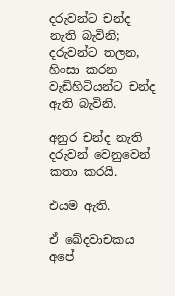දරුවන්ට චන්ද නැති බැවිනි; දරුවන්ට තලන, හිංසා කරන වැඩිහිටියන්ට චන්ද ඇති බැවිනි.

අනුර චන්ද නැති දරුවන් වෙනුවෙන් කතා කරයි.

එයම ඇති.

ඒ ඛේදවාචකය අපේ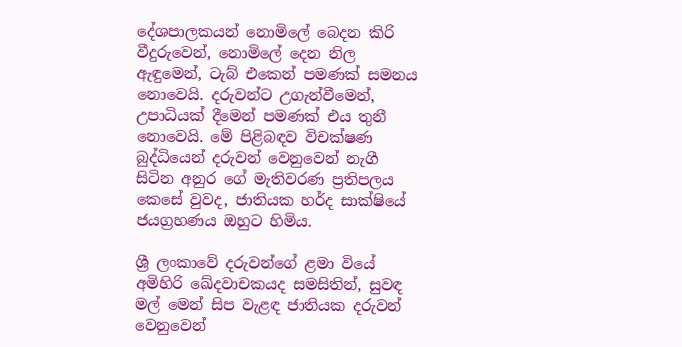දේශපාලකයන් නොමිලේ බෙදන කිරි වීදුරුවෙන්, නොමිලේ දෙන නිල ඇඳුමෙන්, ටැබ් එකෙන් පමණක් සමනය නොවෙයි. දරුවන්ට උගැන්වීමෙන්, උපාධියක් දීමෙන් පමණක් එය තුනී නොවෙයි. මේ පිළිබඳව විචක්ෂණ බුද්ධියෙන් දරුවන් වෙනුවෙන් නැගී සිටින අනුර ගේ මැතිවරණ ප්‍රතිපලය කෙසේ වුවද, ජාතියක හර්ද සාක්ෂියේ ජයග්‍රහණය ඔහුට හිමිය.

ශ්‍රී ලංකාවේ දරුවන්ගේ ළමා වියේ  අමිහිරි ඛේදවාචකයද සමසිතින්, සුවඳ  මල් මෙන් සිප වැළඳ ජාතියක දරුවන් වෙනුවෙන්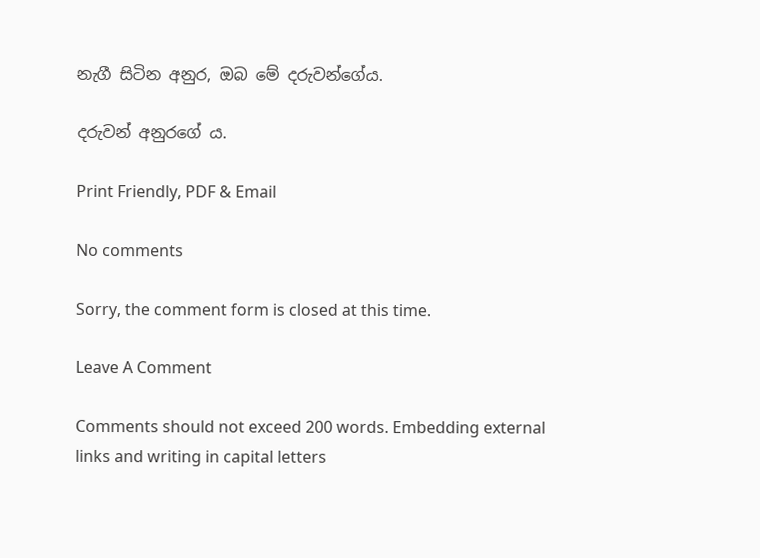නැගී සිටින අනුර, ඔබ මේ දරුවන්ගේය.

දරුවන් අනුරගේ ය.

Print Friendly, PDF & Email

No comments

Sorry, the comment form is closed at this time.

Leave A Comment

Comments should not exceed 200 words. Embedding external links and writing in capital letters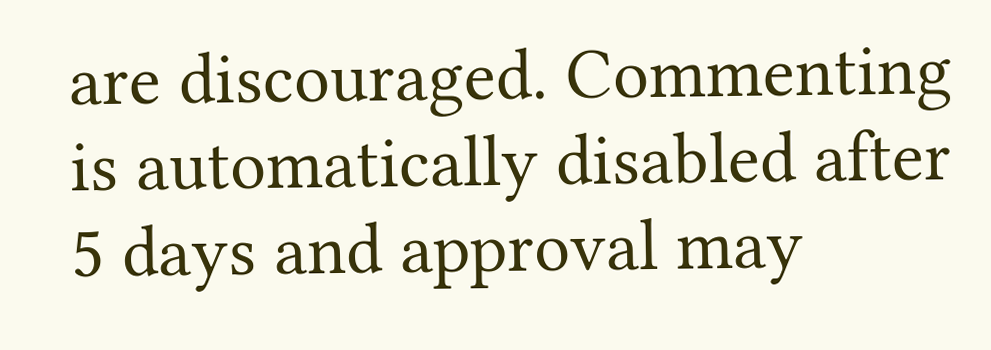are discouraged. Commenting is automatically disabled after 5 days and approval may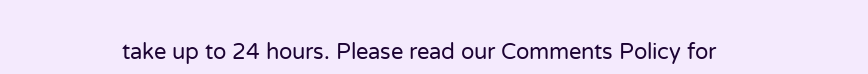take up to 24 hours. Please read our Comments Policy for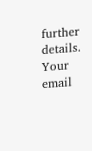further details. Your email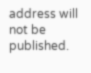address will not be published.